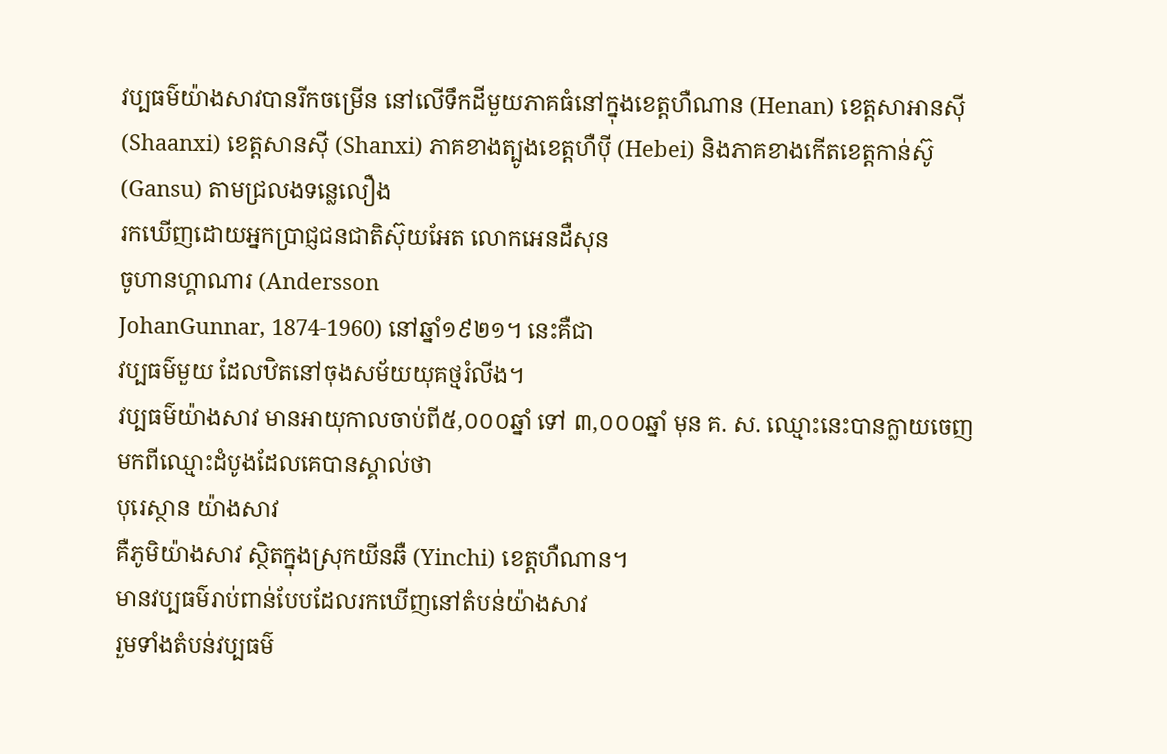វប្បធម៌យ៉ាងសាវបានរីកចម្រើន នៅលើទឹកដីមួយភាគធំនៅក្នុងខេត្តហឺណាន (Henan) ខេត្តសាអានស៊ី (Shaanxi) ខេត្តសានស៊ី (Shanxi) ភាគខាងត្បូងខេត្តហឺប៉ី (Hebei) និងភាគខាងកើតខេត្តកាន់ស៊ូ (Gansu) តាមជ្រលងទន្លេលឿង
រកឃើញដោយអ្នកប្រាជ្ញជនជាតិស៊ុយអែត លោកអេនដឺសុន
ចូហានហ្គាណារ (Andersson
JohanGunnar, 1874-1960) នៅឆ្នាំ១៩២១។ នេះគឺជា
វប្បធម៌មួយ ដែលឋិតនៅចុងសម័យយុគថ្មរំលីង។
វប្បធម៌យ៉ាងសាវ មានអាយុកាលចាប់ពី៥,០០០ឆ្នាំ ទៅ ៣,០០០ឆ្នាំ មុន គ. ស. ឈ្មោះនេះបានក្លាយចេញមកពីឈ្មោះដំបូងដែលគេបានស្គាល់ថា
បុរេស្ថាន យ៉ាងសាវ
គឺភូមិយ៉ាងសាវ ស្ថិតក្នុងស្រុកយីនឆឺ (Yinchi) ខេត្តហឺណាន។
មានវប្បធម៌រាប់ពាន់បែបដែលរកឃើញនៅតំបន់យ៉ាងសាវ
រួមទាំងតំបន់វប្បធម៌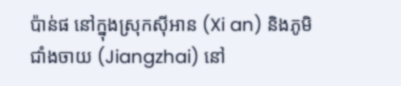ប៉ាន់ផ នៅក្នុងស្រុកស៊ីអាន (Xi an) និងភូមិជាំងចាយ (Jiangzhai) នៅ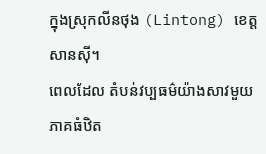ក្នុងស្រុកលីនថុង (Lintong) ខេត្តសានស៊ី។
ពេលដែល តំបន់វប្បធម៌យ៉ាងសាវមួយភាគធំឋិត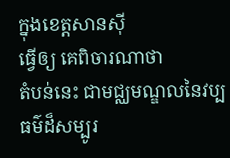ក្នុងខេត្តសានស៊ី
ធ្វើឲ្យ គេពិចារណាថា
តំបន់នេះ ជាមជ្ឈមណ្ឌលនៃវប្បធម៌ដ៏សម្បូរ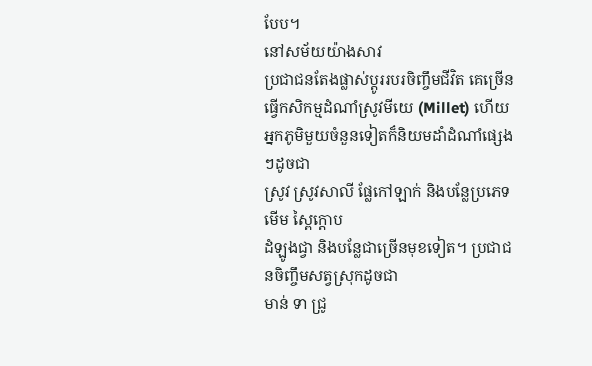បែប។
នៅសម័យយ៉ាងសាវ
ប្រជាជនតែងផ្លាស់ប្តូររបរចិញ្ចឹមជីវិត គេច្រើនធ្វើកសិកម្មដំណាំស្រូវមីយេ (Millet) ហើយអ្នកភូមិមួយចំនួនទៀតក៏និយមដាំដំណាំផ្សេងៗដូចជា
ស្រូវ ស្រូវសាលី ផ្លែកៅឡាក់ និងបន្លែប្រភេទមើម ស្ពៃក្ដោប
ដំឡូងជ្វា និងបន្លែជាច្រើនមុខទៀត។ ប្រជាជនចិញ្ចឹមសត្វស្រុកដូចជា
មាន់ ទា ជ្រូ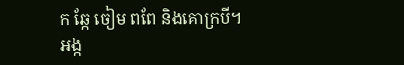ក ឆ្កែ ចៀម ពពែ និងគោក្របី។ អង្ក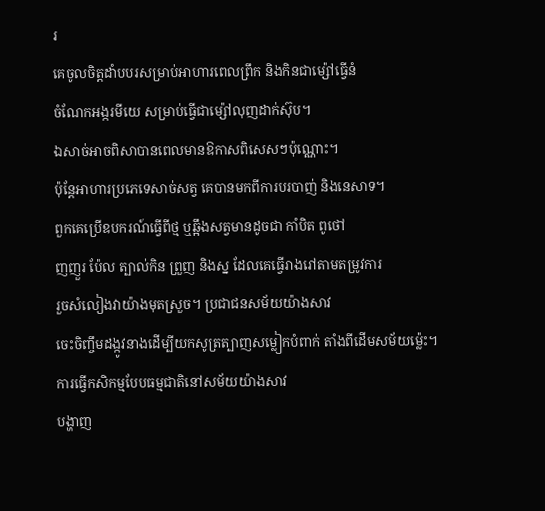រ
គេចូលចិត្តដាំបបរសម្រាប់អាហារពេលព្រឹក និងកិនជាម្ស៉ៅធ្វើនំ
ចំណែកអង្ករមីយេ សម្រាប់ធ្វើជាម្ស៉ៅលុញដាក់ស៊ុប។
ឯសាច់អាចពិសាបានពេលមានឱកាសពិសេសៗប៉ុណ្ណោះ។
ប៉ុន្តែអាហារប្រភេទេសាច់សត្វ គេបានមកពីការបរបាញ់ និងនេសាទ។
ពួកគេប្រើឧបករណ៍ធ្វើពីថ្ម ឬឆ្អឹងសត្វមានដូចជា កាំបិត ពូថៅ
ញញួរ ប៉ែល ត្បាល់កិន ព្រួញ និងស្ន ដែលគេធ្វើរាងរៅតាមតម្រូវការ
រួចសំលៀងវាយ៉ាងមុតស្រួច។ ប្រជាជនសម័យយ៉ាងសាវ
ចេះចិញ្ចឹមដង្កូវនាងដើម្បីយកសូត្រត្បាញសម្លៀកបំពាក់ តាំងពីដើមសម័យម្ល៉េះ។
ការធ្វើកសិកម្មបែបធម្មជាតិនៅសម័យយ៉ាងសាវ
បង្ហាញ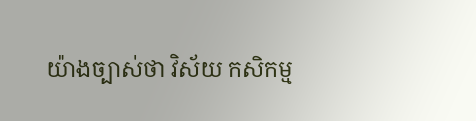យ៉ាងច្បាស់ថា វិស័យ កសិកម្ម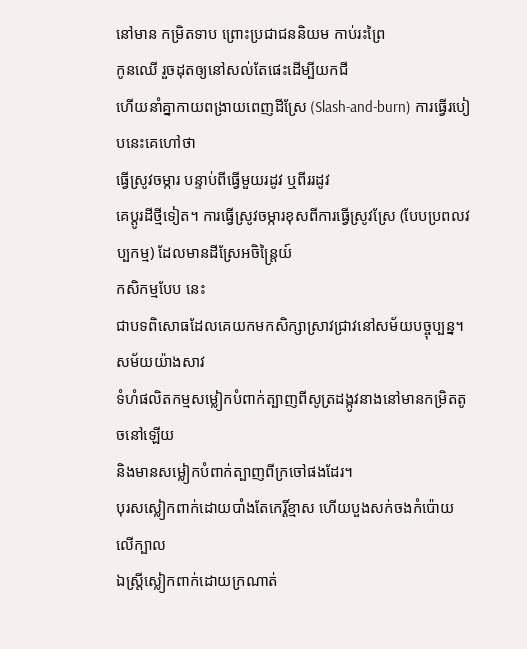នៅមាន កម្រិតទាប ព្រោះប្រជាជននិយម កាប់រះព្រៃ
កូនឈើ រួចដុតឲ្យនៅសល់តែផេះដើម្បីយកជី
ហើយនាំគ្នាកាយពង្រាយពេញដីស្រែ (Slash-and-burn) ការធ្វើរបៀបនេះគេហៅថា
ធ្វើស្រូវចម្ការ បន្ទាប់ពីធ្វើមួយរដូវ ឬពីររដូវ
គេប្តូរដីថ្មីទៀត។ ការធ្វើស្រូវចម្ការខុសពីការធ្វើស្រូវស្រែ (បែបប្រពលវប្បកម្ម) ដែលមានដីស្រែអចិន្ត្រៃយ៍
កសិកម្មបែប នេះ
ជាបទពិសោធដែលគេយកមកសិក្សាស្រាវជ្រាវនៅសម័យបច្ចុប្បន្ន។
សម័យយ៉ាងសាវ
ទំហំផលិតកម្មសម្លៀកបំពាក់ត្បាញពីសូត្រដង្កូវនាងនៅមានកម្រិតតូចនៅឡើយ
និងមានសម្លៀកបំពាក់ត្បាញពីក្រចៅផងដែរ។
បុរសស្លៀកពាក់ដោយបាំងតែកេរ្តិ៍ខ្មាស ហើយបួងសក់ចងកំប៉ោយ លើក្បាល
ឯស្ត្រីស្លៀកពាក់ដោយក្រណាត់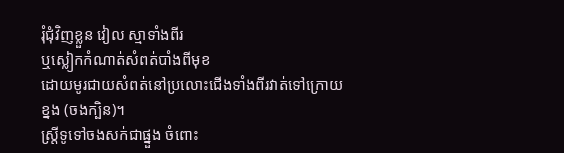រុំជុំវិញខ្លួន វៀល ស្មាទាំងពីរ
ឬស្លៀកកំណាត់សំពត់បាំងពីមុខ
ដោយមូរជាយសំពត់នៅប្រលោះជើងទាំងពីរវាត់ទៅក្រោយខ្នង (ចងក្បិន)។
ស្ត្រីទូទៅចងសក់ជាផ្នួង ចំពោះ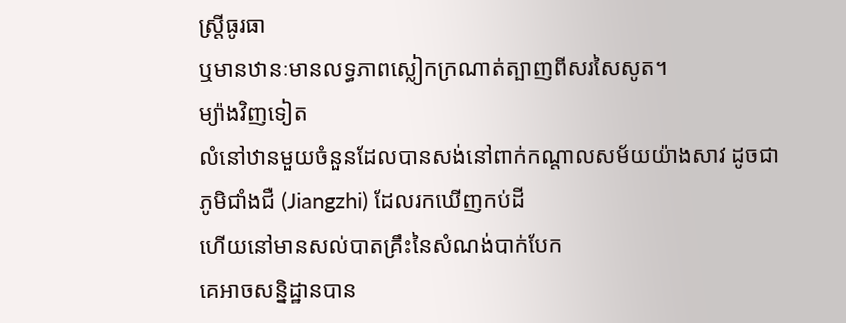ស្ត្រីធូរធា
ឬមានឋានៈមានលទ្ធភាពស្លៀកក្រណាត់ត្បាញពីសរសៃសូត។
ម្យ៉ាងវិញទៀត
លំនៅឋានមួយចំនួនដែលបានសង់នៅពាក់កណ្ដាលសម័យយ៉ាងសាវ ដូចជា
ភូមិជាំងជឺ (Jiangzhi) ដែលរកឃើញកប់ដី
ហើយនៅមានសល់បាតគ្រឹះនៃសំណង់បាក់បែក
គេអាចសន្និដ្ឋានបាន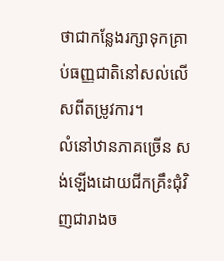ថាជាកន្លែងរក្សាទុកគ្រាប់ធញ្ញជាតិនៅសល់លើសពីតម្រូវការ។
លំនៅឋានភាគច្រើន សង់ឡើងដោយជីកគ្រឹះជុំវិញជារាងច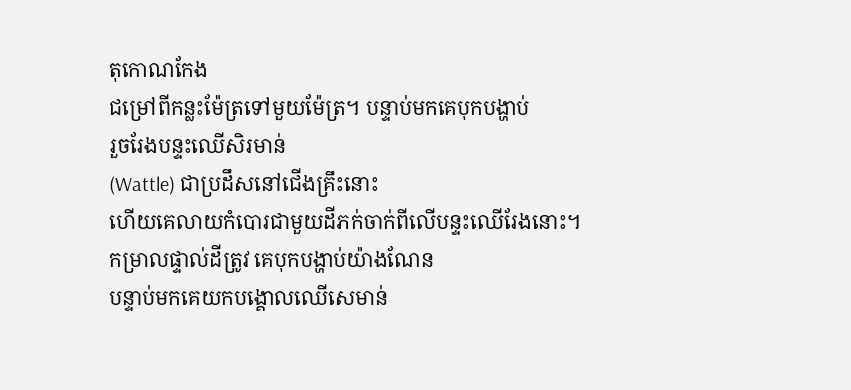តុកោណកែង
ជម្រៅពីកន្លះម៉ែត្រទៅមួយម៉ែត្រ។ បន្ទាប់មកគេបុកបង្ហាប់
រួចរែងបន្ទះឈើសិរមាន់
(Wattle) ជាប្រដឹសនៅជើងគ្រឹះនោះ
ហើយគេលាយកំបោរជាមួយដីភក់ចាក់ពីលើបន្ទះឈើរែងនោះ។
កម្រាលផ្ទាល់ដីត្រូវ គេបុកបង្ហាប់យ៉ាងណែន
បន្ទាប់មកគេយកបង្គោលឈើសេមាន់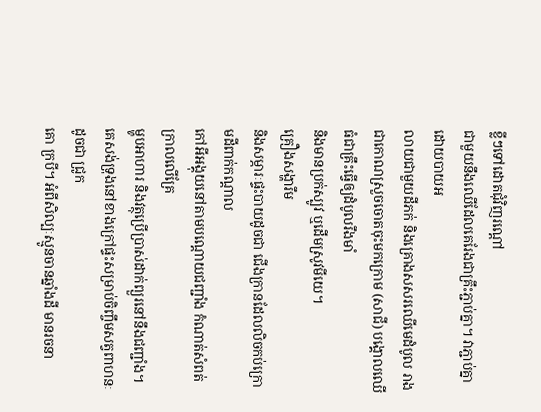ខ្លីៗទៅដោតជុំវិញរណ្ដៅ
ជាមួយនឹងឈើដែលគេរែងជាគ្រឹះភ្ជាប់គ្នា។ វាភ្ជាប់គ្នាដោយបាយអ
លាយជាមួយដីភក់ និងគ្រោងសសរឈើមេដំបូល រាងជាកោណស្រួចចោតចុះមកក្រោម (សាជី) បង្គោលឈើធំជាគ្រឹះធ្វើឲ្យដំបូលរឹងមាំ
និងមានប្រក់ស្បូវ ឬដើមស្រូវមីយេ។
គ្រឿងសង្ហារឹម
និងសម្ភារៈផ្ទះបាយដូចជា ជើងក្រានដែលលិចកប់ក្រោមដីពាក់កណ្ដាល
កៅអីអង្គុយនៅតាមបណ្ដោយជញ្ជាំង កំណាត់សំពត់ក្រាលលើគ្រែ
ម្ហូបអាហារ និងវត្ថុប្រើប្រាស់ដាក់ព្យួរនៅនឹងជញ្ជាំង។
គេសង់ទ្រុងនៅខាងក្រៅផ្ទះសម្រាប់ចិញ្ចឹមសត្វពាហនៈដូចជា ជ្រូក
គោ ក្របី។ អំពីសិល្បៈស្មូនចានឆ្នាំងដី មានរចនា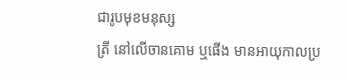ជារូបមុខមនុស្ស
ត្រី នៅលើចានគោម ឬផើង មានអាយុកាលប្រ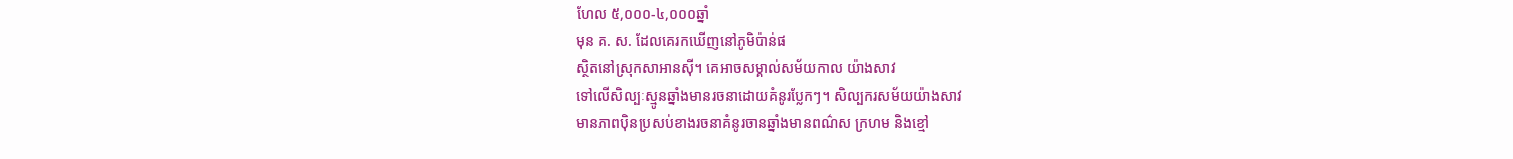ហែល ៥,០០០-៤,០០០ឆ្នាំ
មុន គ. ស. ដែលគេរកឃើញនៅភូមិប៉ាន់ផ
ស្ថិតនៅស្រុកសាអានស៊ី។ គេអាចសម្គាល់សម័យកាល យ៉ាងសាវ
ទៅលើសិល្បៈស្មូនឆ្នាំងមានរចនាដោយគំនូរប្លែកៗ។ សិល្បករសម័យយ៉ាងសាវ
មានភាពប៉ិនប្រសប់ខាងរចនាគំនូរចានឆ្នាំងមានពណ៌ស ក្រហម និងខ្មៅ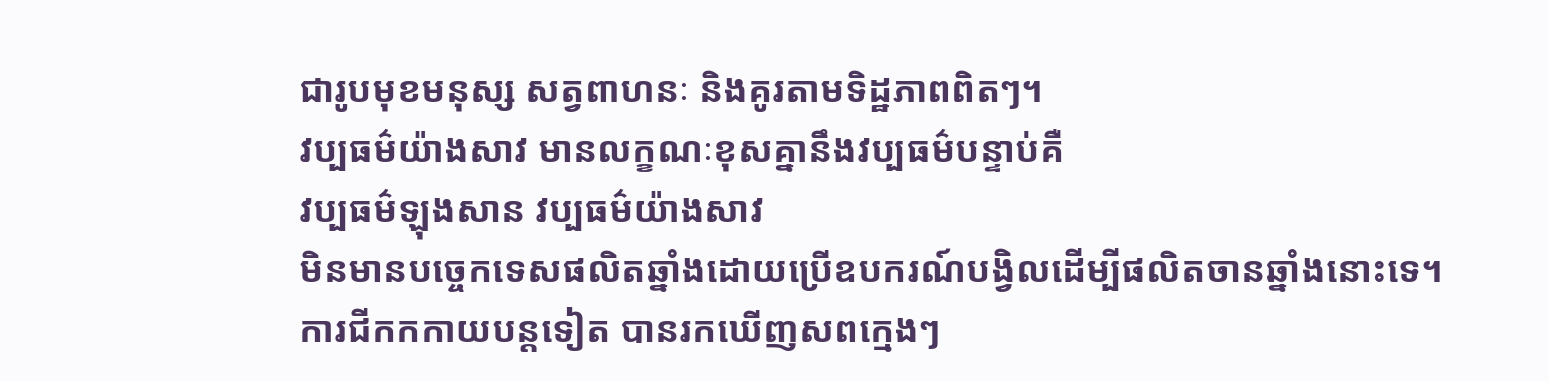ជារូបមុខមនុស្ស សត្វពាហនៈ និងគូរតាមទិដ្ឋភាពពិតៗ។
វប្បធម៌យ៉ាងសាវ មានលក្ខណៈខុសគ្នានឹងវប្បធម៌បន្ទាប់គឺ
វប្បធម៌ឡុងសាន វប្បធម៌យ៉ាងសាវ
មិនមានបច្ចេកទេសផលិតឆ្នាំងដោយប្រើឧបករណ៍បង្វិលដើម្បីផលិតចានឆ្នាំងនោះទេ។
ការជីកកកាយបន្តទៀត បានរកឃើញសពក្មេងៗ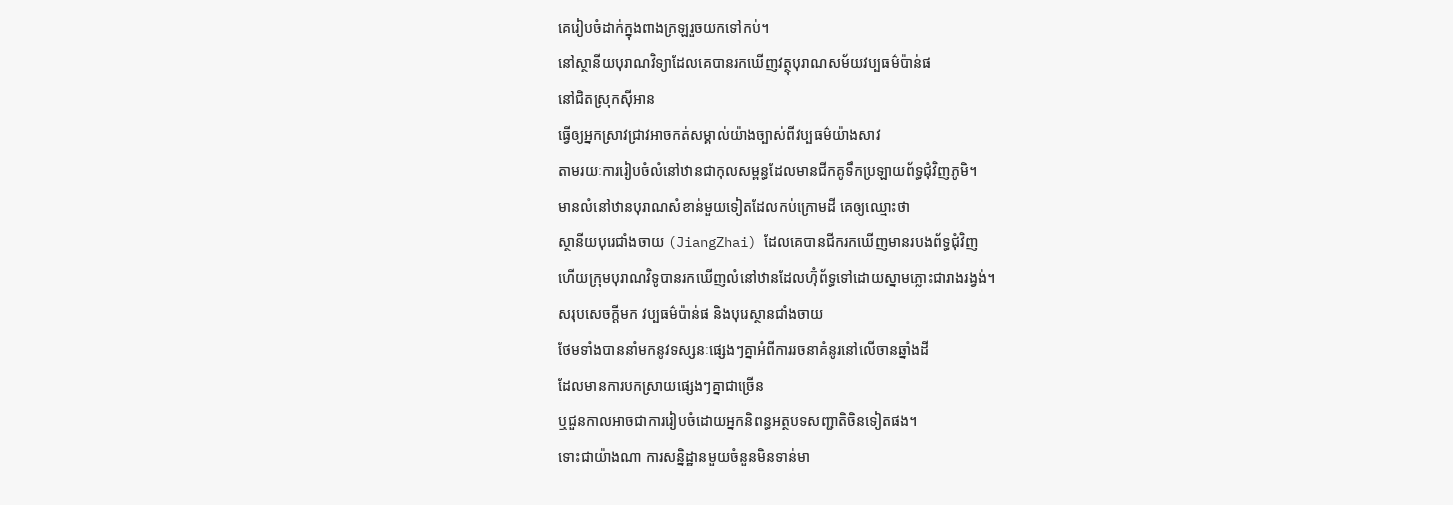គេរៀបចំដាក់ក្នុងពាងក្រឡរួចយកទៅកប់។
នៅស្ថានីយបុរាណវិទ្យាដែលគេបានរកឃើញវត្ថុបុរាណសម័យវប្បធម៌ប៉ាន់ផ
នៅជិតស្រុកស៊ីអាន
ធ្វើឲ្យអ្នកស្រាវជ្រាវអាចកត់សម្គាល់យ៉ាងច្បាស់ពីវប្បធម៌យ៉ាងសាវ
តាមរយៈការរៀបចំលំនៅឋានជាកុលសម្ពន្ធដែលមានជីកគូទឹកប្រឡាយព័ទ្ធជុំវិញភូមិ។
មានលំនៅឋានបុរាណសំខាន់មួយទៀតដែលកប់ក្រោមដី គេឲ្យឈ្មោះថា
ស្ថានីយបុរេជាំងចាយ (JiangZhai) ដែលគេបានជីករកឃើញមានរបងព័ទ្ធជុំវិញ
ហើយក្រុមបុរាណវិទូបានរកឃើញលំនៅឋានដែលហ៊ុំព័ទ្ធទៅដោយស្នាមភ្លោះជារាងរង្វង់។
សរុបសេចក្តីមក វប្បធម៌ប៉ាន់ផ និងបុរេស្ថានជាំងចាយ
ថែមទាំងបាននាំមកនូវទស្សនៈផ្សេងៗគ្នាអំពីការរចនាគំនូរនៅលើចានឆ្នាំងដី
ដែលមានការបកស្រាយផ្សេងៗគ្នាជាច្រើន
ឬជួនកាលអាចជាការរៀបចំដោយអ្នកនិពន្ធអត្ថបទសញ្ជាតិចិនទៀតផង។
ទោះជាយ៉ាងណា ការសន្និដ្ឋានមួយចំនួនមិនទាន់មា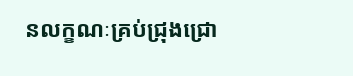នលក្ខណៈគ្រប់ជ្រុងជ្រោ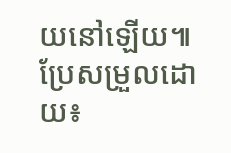យនៅឡើយ៕
ប្រែសម្រួលដោយ៖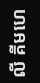លី គីមហេ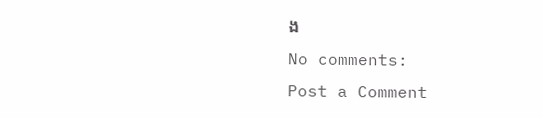ង
No comments:
Post a Comment